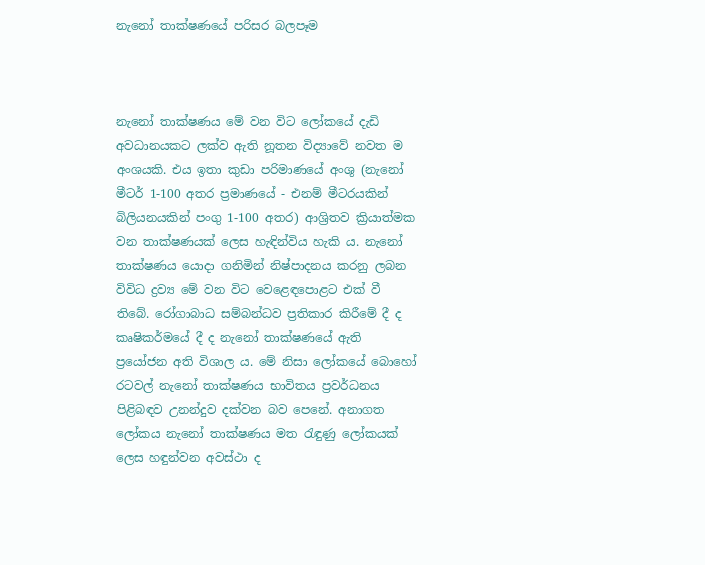නැනෝ තාක්‌ෂණයේ පරිසර බලපෑම



නැනෝ තාක්‌ෂණය මේ වන විට ලෝකයේ දැඩි අවධානයකට ලක්‌ව ඇති නූතන විද්‍යාවේ නවත ම අංශයකි. එය ඉතා කුඩා පරිමාණයේ අංශු (නැනෝ මීටර් 1-100 අතර ප්‍රමාණයේ - එනම් මීටරයකින් බිලියනයකින් පංගු 1-100 අතර) ආශ්‍රිතව ක්‍රියාත්මක වන තාක්‌ෂණයක්‌ ලෙස හැඳින්විය හැකි ය. නැනෝ තාක්‌ෂණය යොදා ගනිමින් නිෂ්පාදනය කරනු ලබන විවිධ ද්‍රව්‍ය මේ වන විට වෙළෙඳපොළට එක්‌ වී තිබේ. රෝගාබාධ සම්බන්ධව ප්‍රතිකාර කිරීමේ දී ද කෘෂිකර්මයේ දී ද නැනෝ තාක්‌ෂණයේ ඇති ප්‍රයෝජන අති විශාල ය. මේ නිසා ලෝකයේ බොහෝ රටවල් නැනෝ තාක්‌ෂණය භාවිතය ප්‍රවර්ධනය පිළිබඳව උනන්දුව දක්‌වන බව පෙනේ. අනාගත ලෝකය නැනෝ තාක්‌ෂණය මත රැඳුණු ලෝකයක්‌ ලෙස හඳුන්වන අවස්‌ථා ද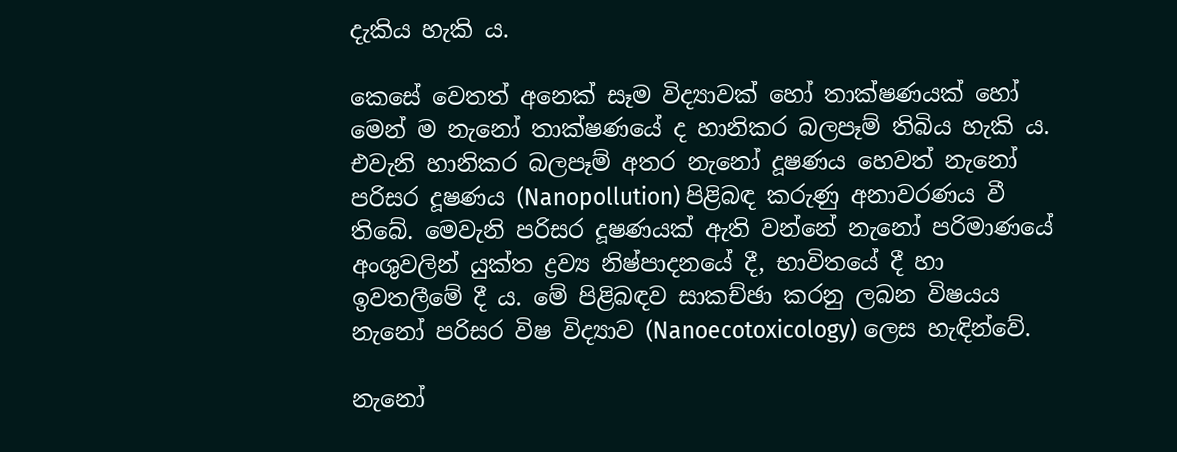දැකිය හැකි ය.

කෙසේ වෙතත් අනෙක්‌ සෑම විද්‍යාවක්‌ හෝ තාක්‌ෂණයක්‌ හෝ මෙන් ම නැනෝ තාක්‌ෂණයේ ද හානිකර බලපෑම් තිබිය හැකි ය. එවැනි හානිකර බලපෑම් අතර නැනෝ දූෂණය හෙවත් නැනෝ පරිසර දූෂණය (Nanopollution) පිළිබඳ කරුණු අනාවරණය වී තිබේ. මෙවැනි පරිසර දූෂණයක්‌ ඇති වන්නේ නැනෝ පරිමාණයේ අංශුවලින් යුක්‌ත ද්‍රව්‍ය නිෂ්පාදනයේ දී, භාවිතයේ දී හා ඉවතලීමේ දී ය. මේ පිළිබඳව සාකච්ඡා කරනු ලබන විෂයය නැනෝ පරිසර විෂ විද්‍යාව (Nanoecotoxicology) ලෙස හැඳින්වේ.

නැනෝ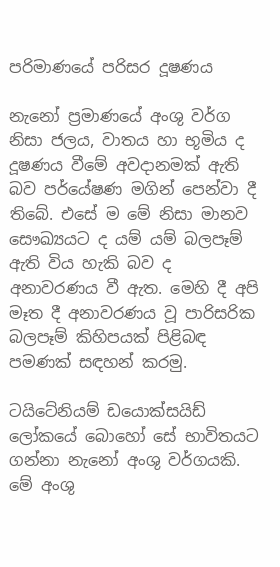පරිමාණයේ පරිසර දූෂණය

නැනෝ ප්‍රමාණයේ අංශු වර්ග නිසා ජලය, වාතය හා භූමිය ද දූෂණය වීමේ අවදානමක්‌ ඇති බව පර්යේෂණ මගින් පෙන්වා දී තිබේ. එසේ ම මේ නිසා මානව සෞඛ්‍යයට ද යම් යම් බලපෑම් ඇති විය හැකි බව ද අනාවරණය වී ඇත. මෙහි දී අපි මෑත දී අනාවරණය වූ පාරිසරික බලපෑම් කිහිපයක්‌ පිළිබඳ පමණක්‌ සඳහන් කරමු.

ටයිටේනියම් ඩයොක්‌සයිඩ් ලෝකයේ බොහෝ සේ භාවිතයට ගන්නා නැනෝ අංශු වර්ගයකි. මේ අංශු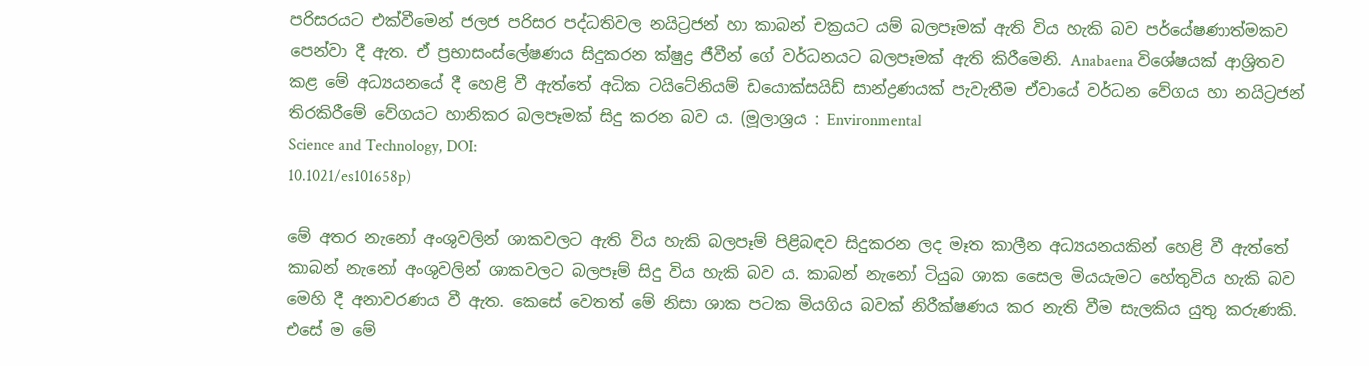පරිසරයට එක්‌වීමෙන් ජලජ පරිසර පද්ධතිවල නයිට්‍රජන් හා කාබන් චක්‍රයට යම් බලපෑමක්‌ ඇති විය හැකි බව පර්යේෂණාත්මකව පෙන්වා දී ඇත. ඒ ප්‍රභාසංස්‌ලේෂණය සිදුකරන ක්‌ෂුද්‍ර ජීවීන් ගේ වර්ධනයට බලපෑමක්‌ ඇති කිරීමෙනි. Anabaena විශේෂයක්‌ ආශ්‍රිතව කළ මේ අධ්‍යයනයේ දී හෙළි වී ඇත්තේ අධික ටයිටේනියම් ඩයොක්‌සයිඩ් සාන්ද්‍රණයක්‌ පැවැතීම ඒවායේ වර්ධන වේගය හා නයිට්‍රජන් තිරකිරීමේ වේගයට හානිකර බලපෑමක්‌ සිදු කරන බව ය. (මූලාශ්‍රය : Environmental
Science and Technology, DOI:
10.1021/es101658p)

මේ අතර නැනෝ අංශුවලින් ශාකවලට ඇති විය හැකි බලපෑම් පිළිබඳව සිදුකරන ලද මෑත කාලීන අධ්‍යයනයකින් හෙළි වී ඇත්තේ කාබන් නැනෝ අංශුවලින් ශාකවලට බලපෑම් සිදු විය හැකි බව ය. කාබන් නැනෝ ටියුබ ශාක සෛල මියයැමට හේතුවිය හැකි බව මෙහි දී අනාවරණය වී ඇත. කෙසේ වෙතත් මේ නිසා ශාක පටක මියගිය බවක්‌ නිරීක්‌ෂණය කර නැති වීම සැලකිය යුතු කරුණකි. එසේ ම මේ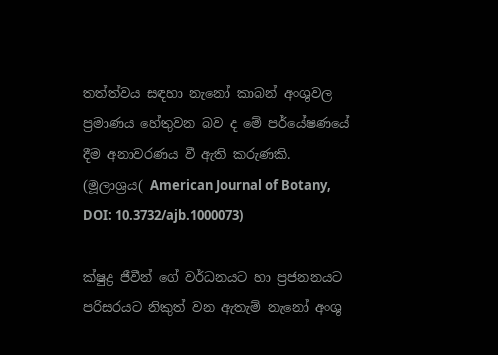තත්ත්වය සඳහා නැනෝ කාබන් අංශුවල ප්‍රමාණය හේතුවන බව ද මේ පර්යේෂණයේ දීම අනාවරණය වී ඇති කරුණකි. (මූලාශ්‍රය( American Journal of Botany, DOI: 10.3732/ajb.1000073)

ක්‌ෂුද්‍ර ජීවීන් ගේ වර්ධනයට හා ප්‍රජනනයට පරිසරයට නිකුත් වන ඇතැම් නැනෝ අංශු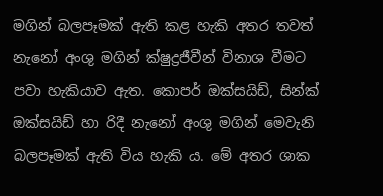මගින් බලපෑමක්‌ ඇති කළ හැකි අතර තවත් නැනෝ අංශු මගින් ක්‌ෂුද්‍රජීවීන් විනාශ වීමට පවා හැකියාව ඇත. කොපර් ඔක්‌සයිඩ්, සින්ක්‌ ඔක්‌සයිඩ් හා රිදී නැනෝ අංශු මගින් මෙවැනි බලපෑමක්‌ ඇති විය හැකි ය. මේ අතර ශාක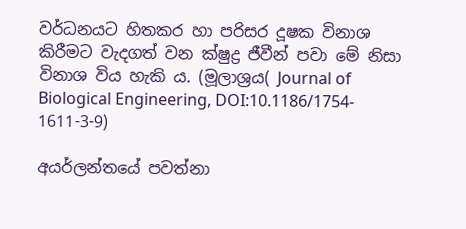වර්ධනයට හිතකර හා පරිසර දූෂක විනාශ කිරීමට වැදගත් වන ක්‌ෂුද්‍ර ජීවීන් පවා මේ නිසා විනාශ විය හැකි ය. (මූලාශ්‍රය( Journal of
Biological Engineering, DOI:10.1186/1754-
1611-3-9)

අයර්ලන්තයේ පවත්නා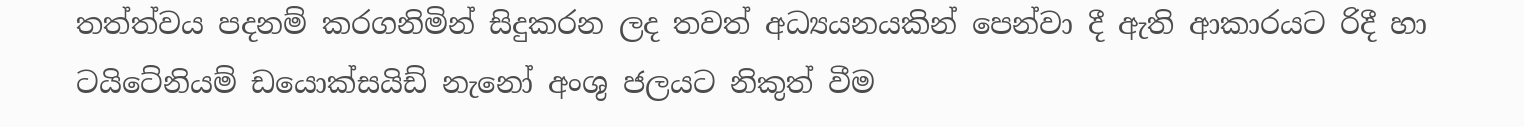තත්ත්වය පදනම් කරගනිමින් සිදුකරන ලද තවත් අධ්‍යයනයකින් පෙන්වා දී ඇති ආකාරයට රිදී හා ටයිටේනියම් ඩයොක්‌සයිඩ් නැනෝ අංශු ජලයට නිකුත් වීම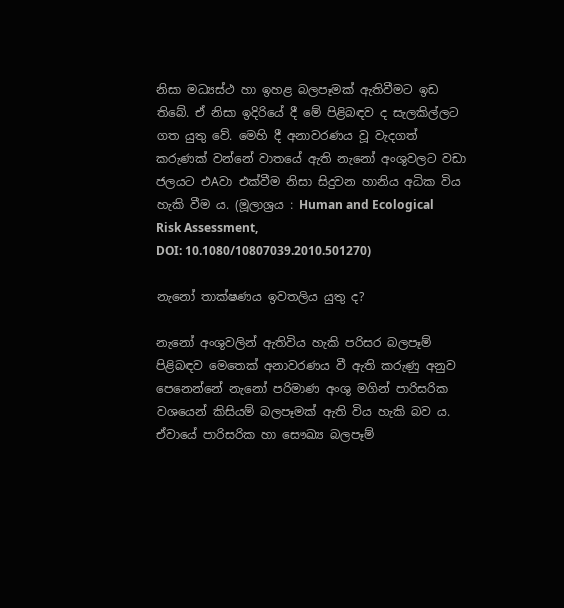නිසා මධ්‍යස්‌ථ හා ඉහළ බලපෑමක්‌ ඇතිවීමට ඉඩ තිබේ. ඒ නිසා ඉදිරියේ දී මේ පිළිබඳව ද සැලකිල්ලට ගත යුතු වේ. මෙහි දී අනාවරණය වූ වැදගත් කරුණක්‌ වන්නේ වාතයේ ඇති නැනෝ අංශුවලට වඩා ජලයට එAවා එක්‌වීම නිසා සිදුවන හානිය අධික විය හැකි වීම ය. (මූලාශ්‍රය : Human and Ecological Risk Assessment,
DOI: 10.1080/10807039.2010.501270)

නැනෝ තාක්‌ෂණය ඉවතලිය යුතු ද?

නැනෝ අංශුවලින් ඇතිවිය හැකි පරිසර බලපෑම් පිළිබඳව මෙතෙක්‌ අනාවරණය වී ඇති කරුණු අනුව පෙනෙන්නේ නැනෝ පරිමාණ අංශු මගින් පාරිසරික වශයෙන් කිසියම් බලපෑමක්‌ ඇති විය හැකි බව ය. ඒවායේ පාරිසරික හා සෞඛ්‍ය බලපෑම්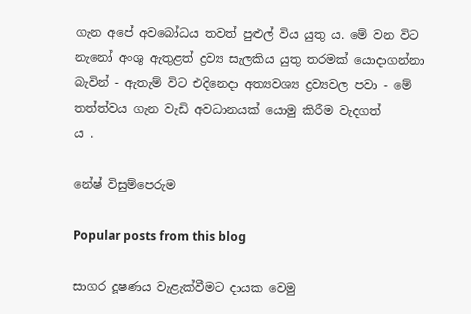ගැන අපේ අවබෝධය තවත් පුළුල් විය යුතු ය. මේ වන විට නැනෝ අංශු ඇතුළත් ද්‍රව්‍ය සැලකිය යුතු තරමක්‌ යොදාගන්නා බැවින් - ඇතැම් විට එදිනෙදා අත්‍යවශ්‍ය ද්‍රව්‍යවල පවා - මේ තත්ත්වය ගැන වැඩි අවධානයක්‌ යොමු කිරීම වැදගත්
ය .

නේෂ් විසුම්පෙරුම

Popular posts from this blog

සාගර දූෂණය වැළැක්‌වීමට දායක වෙමු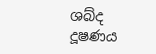ශබ්ද දූෂණය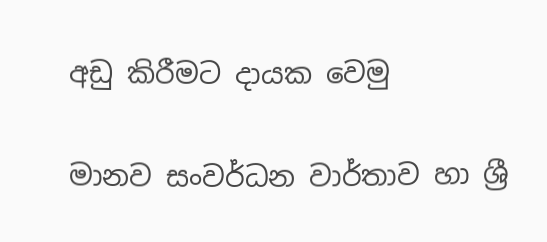අඩු කිරීමට දායක වෙමු

මානව සංවර්ධන වාර්තාව හා ශ්‍රී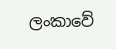ලංකාවේ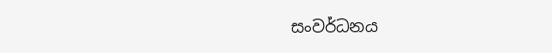සංවර්ධනය